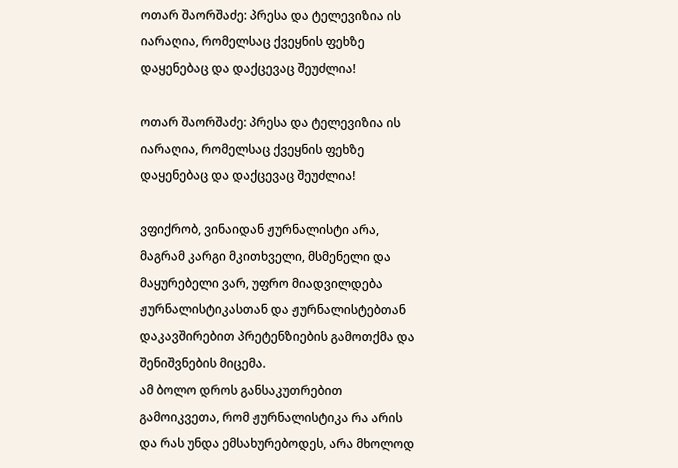ოთარ შაორშაძე: პრესა და ტელევიზია ის იარაღია, რომელსაც ქვეყნის ფეხზე დაყენებაც და დაქცევაც შეუძლია!

ოთარ შაორშაძე: პრესა და ტელევიზია ის იარაღია, რომელსაც ქვეყნის ფეხზე დაყენებაც და დაქცევაც შეუძლია!

ვფიქრობ, ვინაიდან ჟურნალისტი არა, მაგრამ კარგი მკითხველი, მსმენელი და მაყურებელი ვარ, უფრო მიადვილდება ჟურნალისტიკასთან და ჟურნალისტებთან დაკავშირებით პრეტენზიების გამოთქმა და შენიშვნების მიცემა.
ამ ბოლო დროს განსაკუთრებით გამოიკვეთა, რომ ჟურნალისტიკა რა არის და რას უნდა ემსახურებოდეს, არა მხოლოდ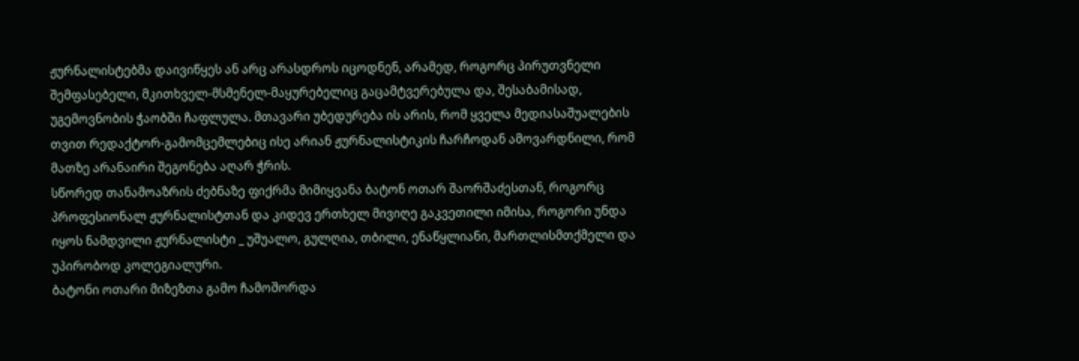ჟურნალისტებმა დაივიწყეს ან არც არასდროს იცოდნენ, არამედ, როგორც პირუთვნელი შემფასებელი, მკითხველ-მსმენელ-მაყურებელიც გაცამტვერებულა და, შესაბამისად, უგემოვნობის ჭაობში ჩაფლულა. მთავარი უბედურება ის არის, რომ ყველა მედიასაშუალების თვით რედაქტორ-გამომცემლებიც ისე არიან ჟურნალისტიკის ჩარჩოდან ამოვარდნილი, რომ მათზე არანაირი შეგონება აღარ ჭრის.
სწორედ თანამოაზრის ძებნაზე ფიქრმა მიმიყვანა ბატონ ოთარ შაორშაძესთან, როგორც პროფესიონალ ჟურნალისტთან და კიდევ ერთხელ მივიღე გაკვეთილი იმისა, როგორი უნდა იყოს ნამდვილი ჟურნალისტი _ უშუალო, გულღია, თბილი, ენაწყლიანი, მართლისმთქმელი და უპირობოდ კოლეგიალური.
ბატონი ოთარი მიზეზთა გამო ჩამოშორდა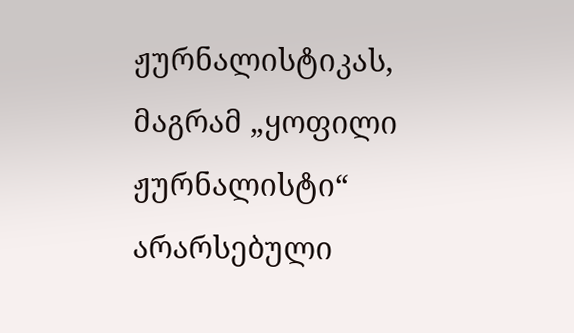ჟურნალისტიკას, მაგრამ „ყოფილი ჟურნალისტი“ არარსებული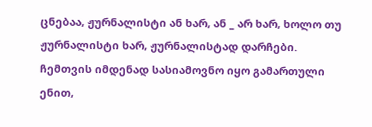ცნებაა, ჟურნალისტი ან ხარ, ან _ არ ხარ, ხოლო თუ ჟურნალისტი ხარ, ჟურნალისტად დარჩები.
ჩემთვის იმდენად სასიამოვნო იყო გამართული ენით,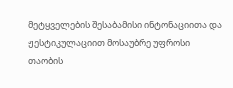მეტყველების შესაბამისი ინტონაციითა და ჟესტიკულაციით მოსაუბრე უფროსი თაობის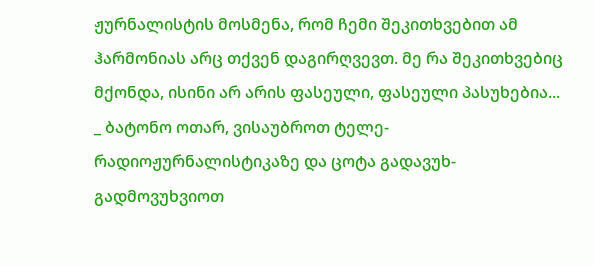ჟურნალისტის მოსმენა, რომ ჩემი შეკითხვებით ამ ჰარმონიას არც თქვენ დაგირღვევთ. მე რა შეკითხვებიც მქონდა, ისინი არ არის ფასეული, ფასეული პასუხებია...
_ ბატონო ოთარ, ვისაუბროთ ტელე-რადიოჟურნალისტიკაზე და ცოტა გადავუხ-გადმოვუხვიოთ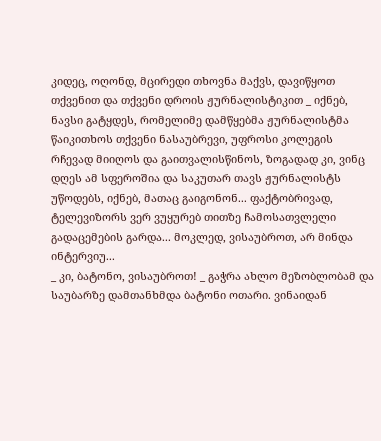კიდეც, ოღონდ, მცირედი თხოვნა მაქვს, დავიწყოთ თქვენით და თქვენი დროის ჟურნალისტიკით _ იქნებ, ნავსი გატყდეს, რომელიმე დამწყებმა ჟურნალისტმა წაიკითხოს თქვენი ნასაუბრევი, უფროსი კოლეგის რჩევად მიიღოს და გაითვალისწინოს, ზოგადად კი, ვინც დღეს ამ სფეროშია და საკუთარ თავს ჟურნალისტს უწოდებს, იქნებ, მათაც გაიგონონ... ფაქტობრივად, ტელევიზორს ვერ ვუყურებ თითზე ჩამოსათვლელი გადაცემების გარდა... მოკლედ, ვისაუბროთ, არ მინდა ინტერვიუ...
_ კი, ბატონო, ვისაუბროთ! _ გაჭრა ახლო მეზობლობამ და საუბარზე დამთანხმდა ბატონი ოთარი. ვინაიდან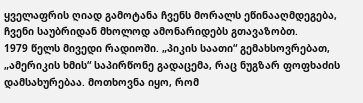ყველაფრის ღიად გამოტანა ჩვენს მორალს ეწინააღმდეგება, ჩვენი საუბრიდან მხოლოდ ამონარიდებს გთავაზობთ.
1979 წელს მივედი რადიოში. „პიკის საათი“ გემახსოვრებათ, „ამერიკის ხმის“ საპირწონე გადაცემა, რაც ნუგზარ ფოფხაძის დამსახურებაა. მოთხოვნა იყო, რომ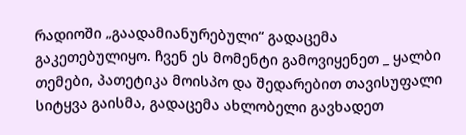რადიოში „გაადამიანურებული“ გადაცემა გაკეთებულიყო. ჩვენ ეს მომენტი გამოვიყენეთ _ ყალბი თემები, პათეტიკა მოისპო და შედარებით თავისუფალი სიტყვა გაისმა, გადაცემა ახლობელი გავხადეთ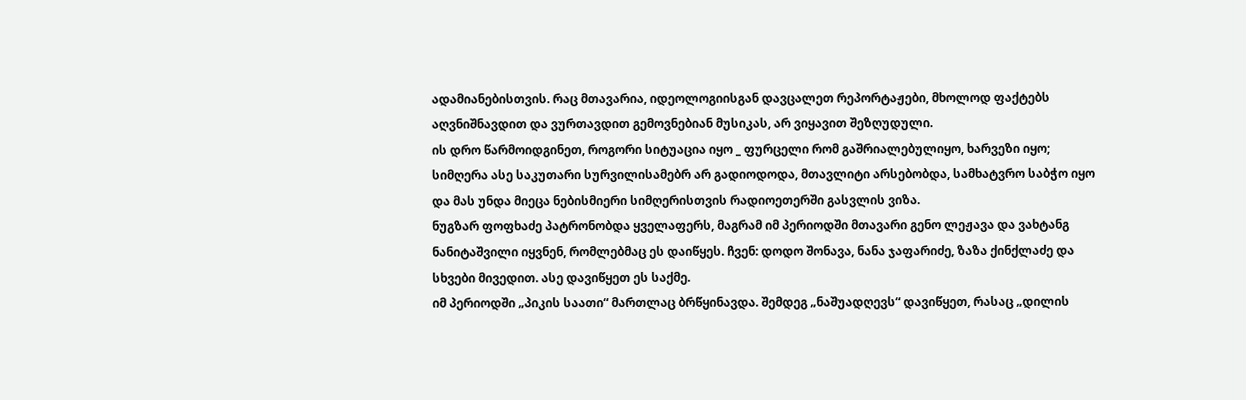ადამიანებისთვის. რაც მთავარია, იდეოლოგიისგან დავცალეთ რეპორტაჟები, მხოლოდ ფაქტებს აღვნიშნავდით და ვურთავდით გემოვნებიან მუსიკას, არ ვიყავით შეზღუდული.
ის დრო წარმოიდგინეთ, როგორი სიტუაცია იყო _ ფურცელი რომ გაშრიალებულიყო, ხარვეზი იყო; სიმღერა ასე საკუთარი სურვილისამებრ არ გადიოდოდა, მთავლიტი არსებობდა, სამხატვრო საბჭო იყო და მას უნდა მიეცა ნებისმიერი სიმღერისთვის რადიოეთერში გასვლის ვიზა.
ნუგზარ ფოფხაძე პატრონობდა ყველაფერს, მაგრამ იმ პერიოდში მთავარი გენო ლეჟავა და ვახტანგ ნანიტაშვილი იყვნენ, რომლებმაც ეს დაიწყეს. ჩვენ: დოდო შონავა, ნანა ჯაფარიძე, ზაზა ქინქლაძე და სხვები მივედით. ასე დავიწყეთ ეს საქმე.
იმ პერიოდში „პიკის საათი“ მართლაც ბრწყინავდა. შემდეგ „ნაშუადღევს“ დავიწყეთ, რასაც „დილის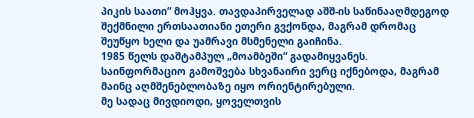პიკის საათი“ მოჰყვა. თავდაპირველად აშშ-ის საწინააღმდეგოდ შექმნილი ერთსაათიანი ეთერი გვქონდა, მაგრამ დრომაც შეუწყო ხელი და უამრავი მსმენელი გაიჩინა.
1985 წელს დაშტამპულ „მოამბეში“ გადამიყვანეს. საინფორმაციო გამოშვება სხვანაირი ვერც იქნებოდა, მაგრამ მაინც აღმშენებლობაზე იყო ორიენტირებული.
მე სადაც მივდიოდი, ყოველთვის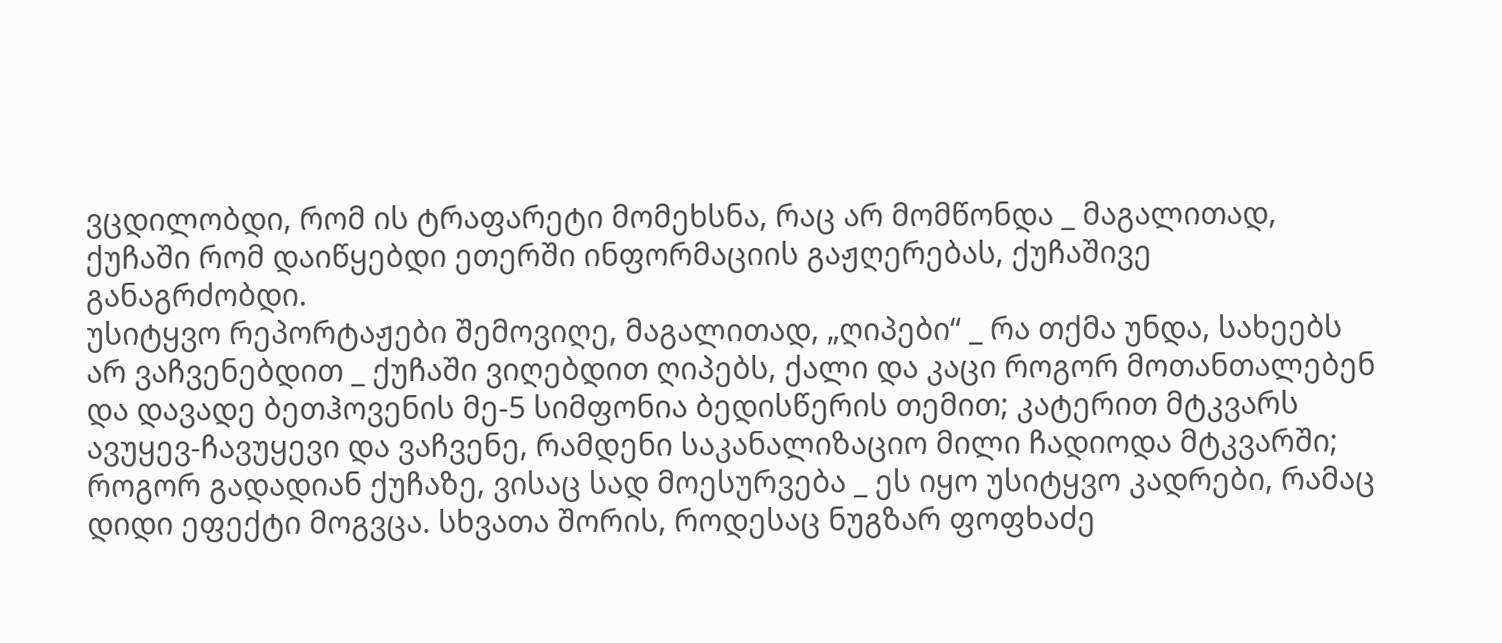ვცდილობდი, რომ ის ტრაფარეტი მომეხსნა, რაც არ მომწონდა _ მაგალითად, ქუჩაში რომ დაიწყებდი ეთერში ინფორმაციის გაჟღერებას, ქუჩაშივე განაგრძობდი.
უსიტყვო რეპორტაჟები შემოვიღე, მაგალითად, „ღიპები“ _ რა თქმა უნდა, სახეებს არ ვაჩვენებდით _ ქუჩაში ვიღებდით ღიპებს, ქალი და კაცი როგორ მოთანთალებენ და დავადე ბეთჰოვენის მე-5 სიმფონია ბედისწერის თემით; კატერით მტკვარს ავუყევ-ჩავუყევი და ვაჩვენე, რამდენი საკანალიზაციო მილი ჩადიოდა მტკვარში; როგორ გადადიან ქუჩაზე, ვისაც სად მოესურვება _ ეს იყო უსიტყვო კადრები, რამაც დიდი ეფექტი მოგვცა. სხვათა შორის, როდესაც ნუგზარ ფოფხაძე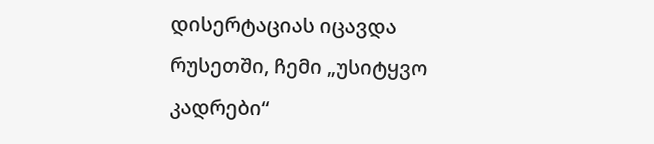დისერტაციას იცავდა რუსეთში, ჩემი „უსიტყვო კადრები“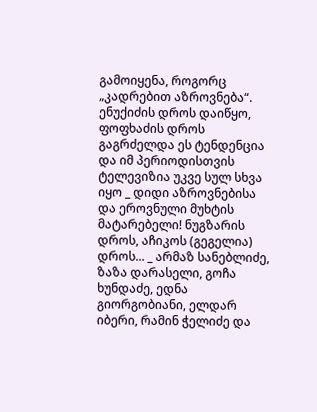გამოიყენა, როგორც „კადრებით აზროვნება“. ენუქიძის დროს დაიწყო, ფოფხაძის დროს გაგრძელდა ეს ტენდენცია და იმ პერიოდისთვის ტელევიზია უკვე სულ სხვა იყო _ დიდი აზროვნებისა და ეროვნული მუხტის მატარებელი! ნუგზარის დროს, აჩიკოს (გეგელია) დროს... _ არმაზ სანებლიძე, ზაზა დარასელი, გოჩა ხუნდაძე, ედნა გიორგობიანი, ელდარ იბერი, რამინ ჭელიძე და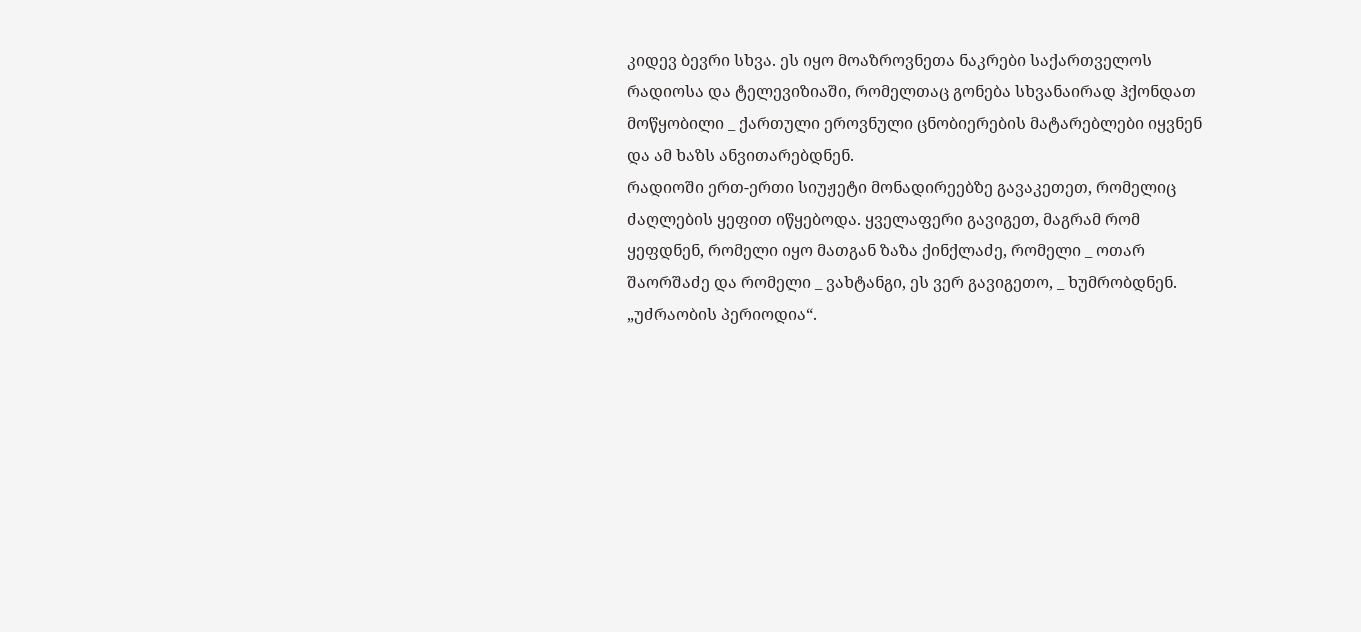კიდევ ბევრი სხვა. ეს იყო მოაზროვნეთა ნაკრები საქართველოს რადიოსა და ტელევიზიაში, რომელთაც გონება სხვანაირად ჰქონდათ მოწყობილი _ ქართული ეროვნული ცნობიერების მატარებლები იყვნენ და ამ ხაზს ანვითარებდნენ.
რადიოში ერთ-ერთი სიუჟეტი მონადირეებზე გავაკეთეთ, რომელიც ძაღლების ყეფით იწყებოდა. ყველაფერი გავიგეთ, მაგრამ რომ ყეფდნენ, რომელი იყო მათგან ზაზა ქინქლაძე, რომელი _ ოთარ შაორშაძე და რომელი _ ვახტანგი, ეს ვერ გავიგეთო, _ ხუმრობდნენ.
„უძრაობის პერიოდია“.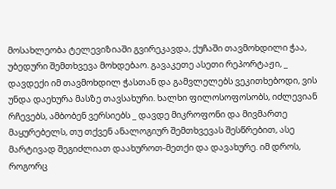მოსახლეობა ტელევიზიაში გვირეკავდა, ქუჩაში თავმოხდილი ჭაა, უბედური შემთხვევა მოხდებაო. გავაკეთე ასეთი რეპორტაჟი, _ დავდექი იმ თავმოხდილ ჭასთან და გამვლელებს ვეკითხებოდი, ვის უნდა დაეხურა მასზე თავსახური. ხალხი ფილოსოფოსობს, იძლევიან რჩევებს, ამბობენ ვერსიებს _ დავდე მიკროფონი და მივმართე მაყურებელს, თუ თქვენ ანალოგიურ შემთხვევას შესწრებით, ასე მარტივად შეგიძლიათ დაახუროთ-მეთქი და დავახურე. იმ დროს, როგორც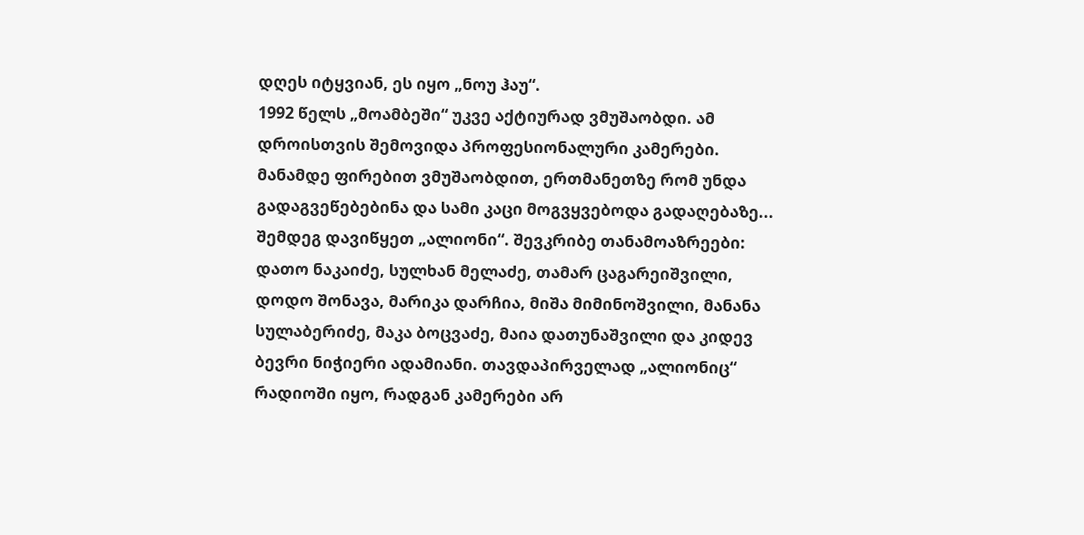დღეს იტყვიან, ეს იყო „ნოუ ჰაუ“.
1992 წელს „მოამბეში“ უკვე აქტიურად ვმუშაობდი. ამ დროისთვის შემოვიდა პროფესიონალური კამერები. მანამდე ფირებით ვმუშაობდით, ერთმანეთზე რომ უნდა გადაგვეწებებინა და სამი კაცი მოგვყვებოდა გადაღებაზე...
შემდეგ დავიწყეთ „ალიონი“. შევკრიბე თანამოაზრეები: დათო ნაკაიძე, სულხან მელაძე, თამარ ცაგარეიშვილი, დოდო შონავა, მარიკა დარჩია, მიშა მიმინოშვილი, მანანა სულაბერიძე, მაკა ბოცვაძე, მაია დათუნაშვილი და კიდევ ბევრი ნიჭიერი ადამიანი. თავდაპირველად „ალიონიც“ რადიოში იყო, რადგან კამერები არ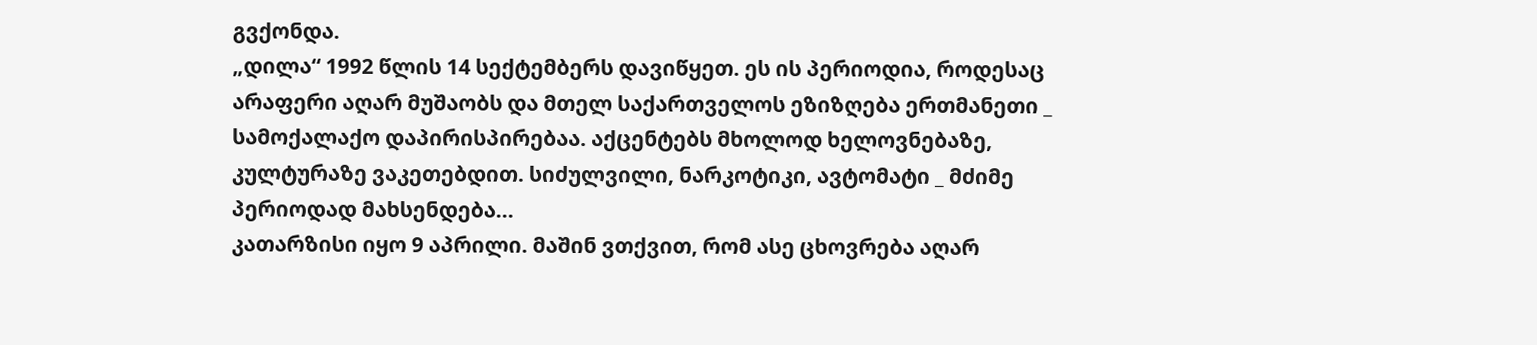გვქონდა.
„დილა“ 1992 წლის 14 სექტემბერს დავიწყეთ. ეს ის პერიოდია, როდესაც არაფერი აღარ მუშაობს და მთელ საქართველოს ეზიზღება ერთმანეთი _ სამოქალაქო დაპირისპირებაა. აქცენტებს მხოლოდ ხელოვნებაზე, კულტურაზე ვაკეთებდით. სიძულვილი, ნარკოტიკი, ავტომატი _ მძიმე პერიოდად მახსენდება...
კათარზისი იყო 9 აპრილი. მაშინ ვთქვით, რომ ასე ცხოვრება აღარ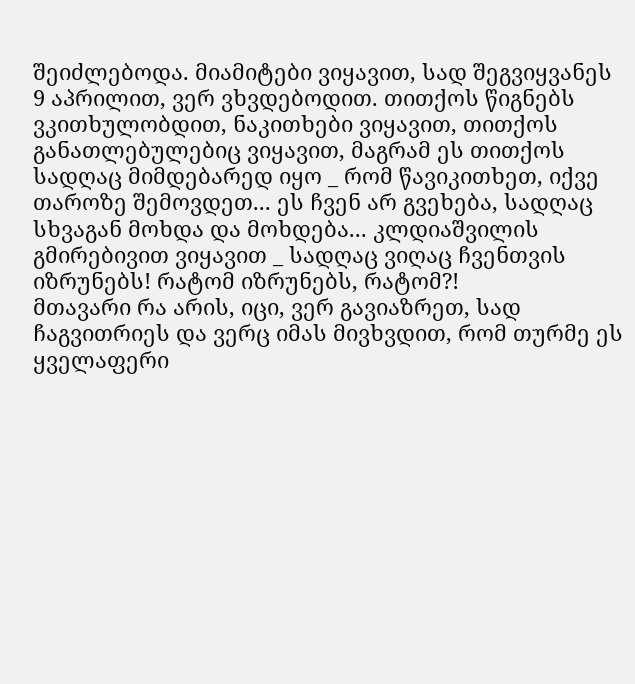შეიძლებოდა. მიამიტები ვიყავით, სად შეგვიყვანეს 9 აპრილით, ვერ ვხვდებოდით. თითქოს წიგნებს ვკითხულობდით, ნაკითხები ვიყავით, თითქოს განათლებულებიც ვიყავით, მაგრამ ეს თითქოს სადღაც მიმდებარედ იყო _ რომ წავიკითხეთ, იქვე თაროზე შემოვდეთ... ეს ჩვენ არ გვეხება, სადღაც სხვაგან მოხდა და მოხდება... კლდიაშვილის გმირებივით ვიყავით _ სადღაც ვიღაც ჩვენთვის იზრუნებს! რატომ იზრუნებს, რატომ?!
მთავარი რა არის, იცი, ვერ გავიაზრეთ, სად ჩაგვითრიეს და ვერც იმას მივხვდით, რომ თურმე ეს ყველაფერი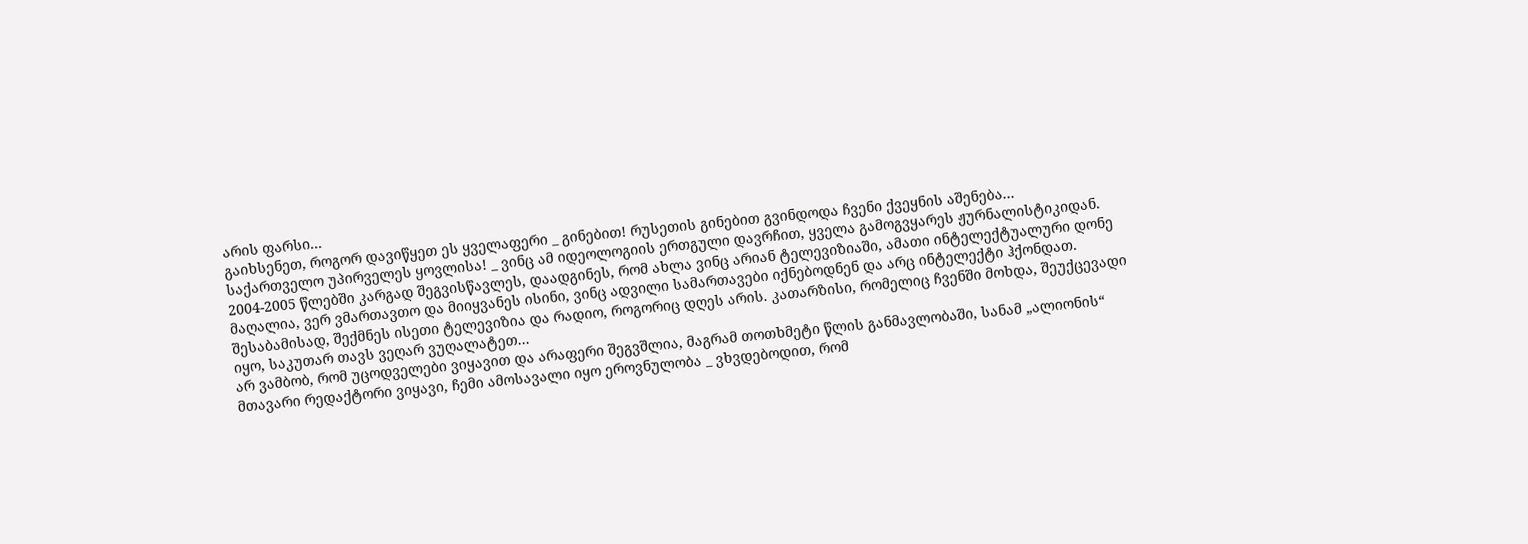არის ფარსი...
გაიხსენეთ, როგორ დავიწყეთ ეს ყველაფერი _ გინებით! რუსეთის გინებით გვინდოდა ჩვენი ქვეყნის აშენება...
საქართველო უპირველეს ყოვლისა! _ ვინც ამ იდეოლოგიის ერთგული დავრჩით, ყველა გამოგვყარეს ჟურნალისტიკიდან.
2004-2005 წლებში კარგად შეგვისწავლეს, დაადგინეს, რომ ახლა ვინც არიან ტელევიზიაში, ამათი ინტელექტუალური დონე მაღალია, ვერ ვმართავთო და მიიყვანეს ისინი, ვინც ადვილი სამართავები იქნებოდნენ და არც ინტელექტი ჰქონდათ. შესაბამისად, შექმნეს ისეთი ტელევიზია და რადიო, როგორიც დღეს არის. კათარზისი, რომელიც ჩვენში მოხდა, შეუქცევადი იყო, საკუთარ თავს ვეღარ ვუღალატეთ...
არ ვამბობ, რომ უცოდველები ვიყავით და არაფერი შეგვშლია, მაგრამ თოთხმეტი წლის განმავლობაში, სანამ „ალიონის“ მთავარი რედაქტორი ვიყავი, ჩემი ამოსავალი იყო ეროვნულობა _ ვხვდებოდით, რომ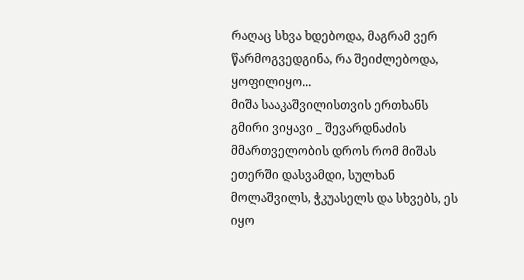რაღაც სხვა ხდებოდა, მაგრამ ვერ წარმოგვედგინა, რა შეიძლებოდა, ყოფილიყო...
მიშა სააკაშვილისთვის ერთხანს გმირი ვიყავი _ შევარდნაძის მმართველობის დროს რომ მიშას ეთერში დასვამდი, სულხან მოლაშვილს, ჭკუასელს და სხვებს, ეს იყო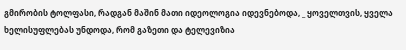გმირობის ტოლფასი, რადგან მაშინ მათი იდეოლოგია იდევნებოდა, _ ყოველთვის, ყველა ხელისუფლებას უნდოდა, რომ გაზეთი და ტელევიზია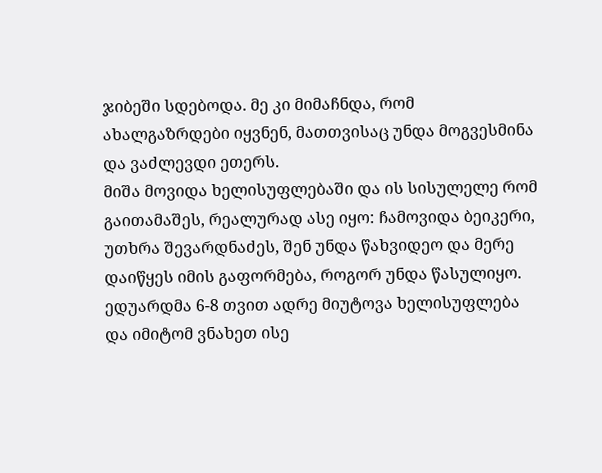ჯიბეში სდებოდა. მე კი მიმაჩნდა, რომ ახალგაზრდები იყვნენ, მათთვისაც უნდა მოგვესმინა და ვაძლევდი ეთერს.
მიშა მოვიდა ხელისუფლებაში და ის სისულელე რომ გაითამაშეს, რეალურად ასე იყო: ჩამოვიდა ბეიკერი, უთხრა შევარდნაძეს, შენ უნდა წახვიდეო და მერე დაიწყეს იმის გაფორმება, როგორ უნდა წასულიყო. ედუარდმა 6-8 თვით ადრე მიუტოვა ხელისუფლება და იმიტომ ვნახეთ ისე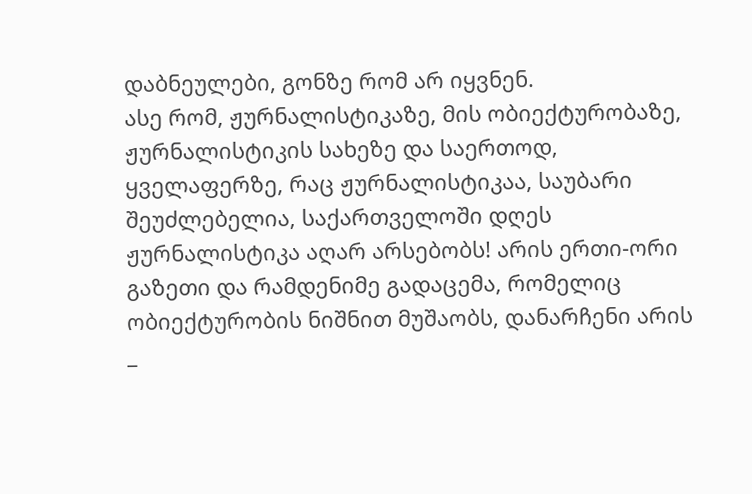დაბნეულები, გონზე რომ არ იყვნენ.
ასე რომ, ჟურნალისტიკაზე, მის ობიექტურობაზე, ჟურნალისტიკის სახეზე და საერთოდ, ყველაფერზე, რაც ჟურნალისტიკაა, საუბარი შეუძლებელია, საქართველოში დღეს ჟურნალისტიკა აღარ არსებობს! არის ერთი-ორი გაზეთი და რამდენიმე გადაცემა, რომელიც ობიექტურობის ნიშნით მუშაობს, დანარჩენი არის _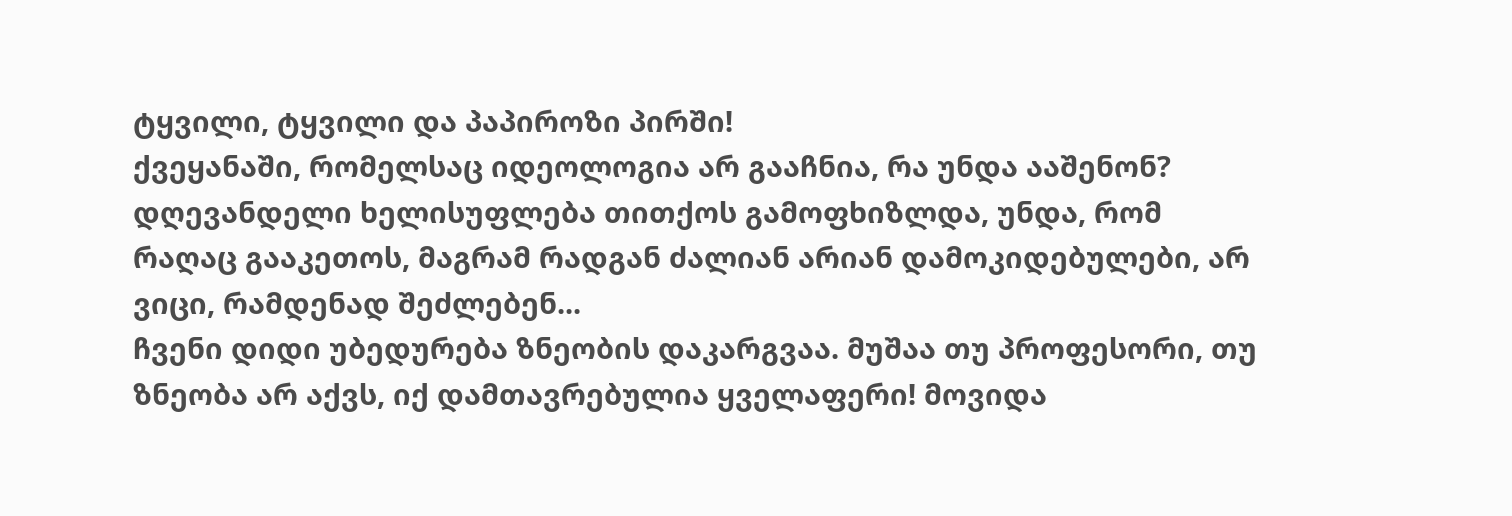ტყვილი, ტყვილი და პაპიროზი პირში!
ქვეყანაში, რომელსაც იდეოლოგია არ გააჩნია, რა უნდა ააშენონ?
დღევანდელი ხელისუფლება თითქოს გამოფხიზლდა, უნდა, რომ რაღაც გააკეთოს, მაგრამ რადგან ძალიან არიან დამოკიდებულები, არ ვიცი, რამდენად შეძლებენ...
ჩვენი დიდი უბედურება ზნეობის დაკარგვაა. მუშაა თუ პროფესორი, თუ ზნეობა არ აქვს, იქ დამთავრებულია ყველაფერი! მოვიდა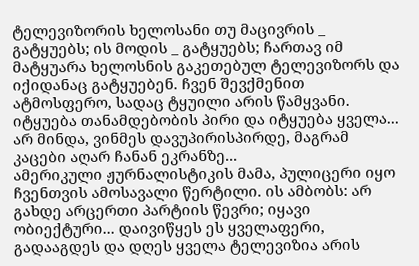ტელევიზორის ხელოსანი თუ მაცივრის _ გატყუებს; ის მოდის _ გატყუებს; ჩართავ იმ მატყუარა ხელოსნის გაკეთებულ ტელევიზორს და იქიდანაც გატყუებენ. ჩვენ შევქმენით ატმოსფერო, სადაც ტყუილი არის წამყვანი. იტყუება თანამდებობის პირი და იტყუება ყველა...
არ მინდა, ვინმეს დავუპირისპირდე, მაგრამ კაცები აღარ ჩანან ეკრანზე...
ამერიკული ჟურნალისტიკის მამა, პულიცერი იყო ჩვენთვის ამოსავალი წერტილი. ის ამბობს: არ გახდე არცერთი პარტიის წევრი; იყავი ობიექტური... დაივიწყეს ეს ყველაფერი, გადააგდეს და დღეს ყველა ტელევიზია არის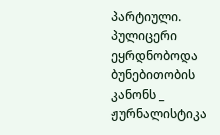პარტიული. პულიცერი ეყრდნობოდა ბუნებითობის კანონს _ ჟურნალისტიკა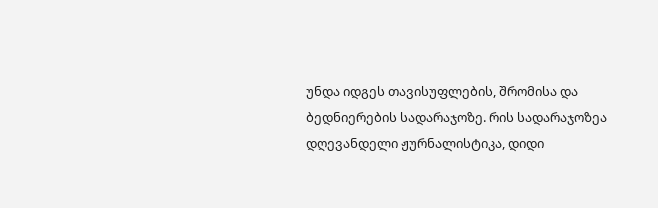უნდა იდგეს თავისუფლების, შრომისა და ბედნიერების სადარაჯოზე. რის სადარაჯოზეა დღევანდელი ჟურნალისტიკა, დიდი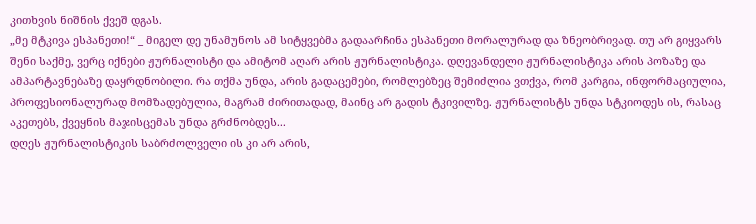კითხვის ნიშნის ქვეშ დგას.
„მე მტკივა ესპანეთი!“ _ მიგელ დე უნამუნოს ამ სიტყვებმა გადაარჩინა ესპანეთი მორალურად და ზნეობრივად. თუ არ გიყვარს შენი საქმე, ვერც იქნები ჟურნალისტი და ამიტომ აღარ არის ჟურნალისტიკა. დღევანდელი ჟურნალისტიკა არის პოზაზე და ამპარტავნებაზე დაყრდნობილი. რა თქმა უნდა, არის გადაცემები, რომლებზეც შემიძლია ვთქვა, რომ კარგია, ინფორმაციულია, პროფესიონალურად მომზადებულია, მაგრამ ძირითადად, მაინც არ გადის ტკივილზე. ჟურნალისტს უნდა სტკიოდეს ის, რასაც აკეთებს, ქვეყნის მაჯისცემას უნდა გრძნობდეს...
დღეს ჟურნალისტიკის საბრძოლველი ის კი არ არის,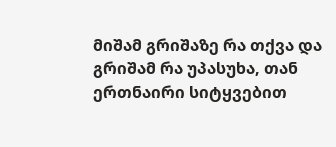მიშამ გრიშაზე რა თქვა და გრიშამ რა უპასუხა, თან ერთნაირი სიტყვებით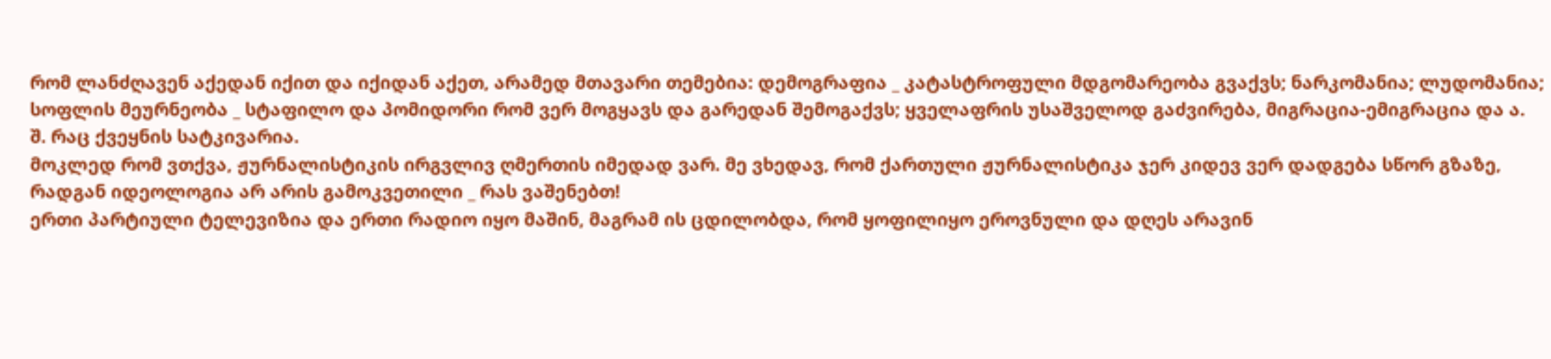რომ ლანძღავენ აქედან იქით და იქიდან აქეთ, არამედ მთავარი თემებია: დემოგრაფია _ კატასტროფული მდგომარეობა გვაქვს; ნარკომანია; ლუდომანია; სოფლის მეურნეობა _ სტაფილო და პომიდორი რომ ვერ მოგყავს და გარედან შემოგაქვს; ყველაფრის უსაშველოდ გაძვირება, მიგრაცია-ემიგრაცია და ა. შ. რაც ქვეყნის სატკივარია.
მოკლედ რომ ვთქვა, ჟურნალისტიკის ირგვლივ ღმერთის იმედად ვარ. მე ვხედავ, რომ ქართული ჟურნალისტიკა ჯერ კიდევ ვერ დადგება სწორ გზაზე, რადგან იდეოლოგია არ არის გამოკვეთილი _ რას ვაშენებთ!
ერთი პარტიული ტელევიზია და ერთი რადიო იყო მაშინ, მაგრამ ის ცდილობდა, რომ ყოფილიყო ეროვნული და დღეს არავინ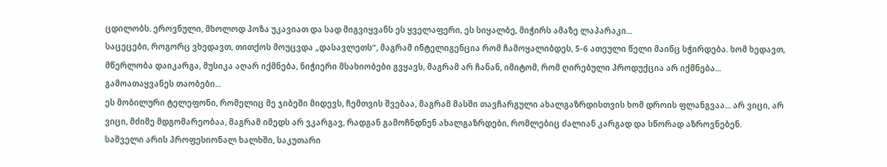ცდილობს. ეროვნული, მხოლოდ პოზა უკავიათ და სად მიგვიყვანს ეს ყველაფერი, ეს სიყალბე, მიჭირს ამაზე ლაპარაკი...
საცეცები, როგორც ვხედავთ, თითქოს მოუცვდა „დასავლეთს“, მაგრამ ინტელიგენცია რომ ჩამოყალიბდეს, 5-6 ათეული წელი მაინც სჭირდება. ხომ ხედავთ, მწერლობა დაიკარგა, მუსიკა აღარ იქმნება, ნიჭიერი მსახიობები გვყავს, მაგრამ არ ჩანან, იმიტომ, რომ ღირებული პროდუქცია არ იქმნება...
გამოათაყვანეს თაობები...
ეს მობილური ტელეფონი, რომელიც მე ჯიბეში მიდევს, ჩემთვის შვებაა, მაგრამ მასში თავჩარგული ახალგაზრდისთვის ხომ დროის ფლანგვაა... არ ვიცი, არ ვიცი, მძიმე მდგომარეობაა, მაგრამ იმედს არ ვკარგავ, რადგან გამოჩნდნენ ახალგაზრდები, რომლებიც ძალიან კარგად და სწორად აზროვნებენ.
საშველი არის პროფესიონალ ხალხში, საკუთარი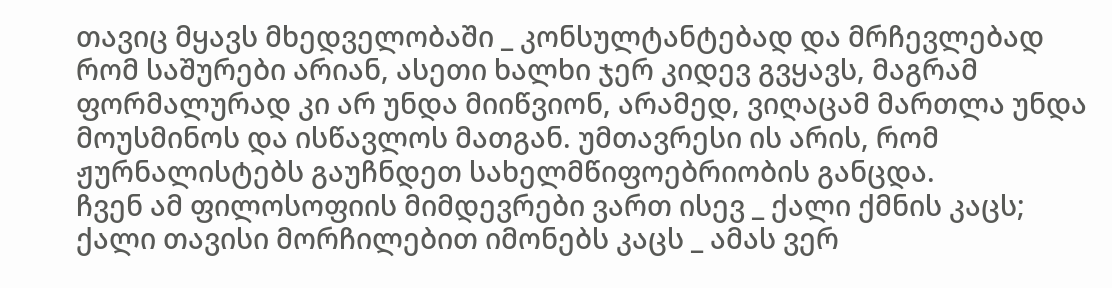თავიც მყავს მხედველობაში _ კონსულტანტებად და მრჩევლებად რომ საშურები არიან, ასეთი ხალხი ჯერ კიდევ გვყავს, მაგრამ ფორმალურად კი არ უნდა მიიწვიონ, არამედ, ვიღაცამ მართლა უნდა მოუსმინოს და ისწავლოს მათგან. უმთავრესი ის არის, რომ ჟურნალისტებს გაუჩნდეთ სახელმწიფოებრიობის განცდა.
ჩვენ ამ ფილოსოფიის მიმდევრები ვართ ისევ _ ქალი ქმნის კაცს; ქალი თავისი მორჩილებით იმონებს კაცს _ ამას ვერ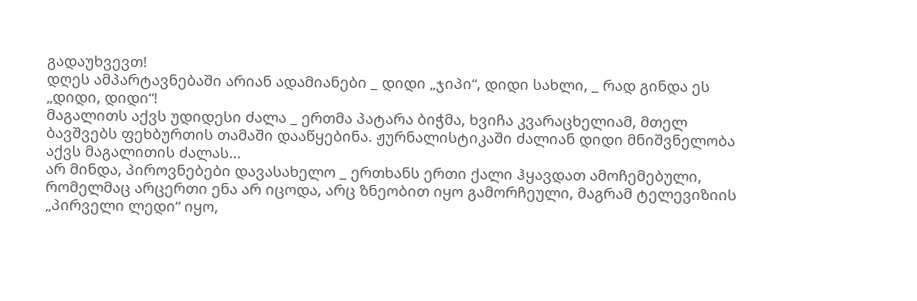გადაუხვევთ!
დღეს ამპარტავნებაში არიან ადამიანები _ დიდი „ჯიპი“, დიდი სახლი, _ რად გინდა ეს „დიდი, დიდი“!
მაგალითს აქვს უდიდესი ძალა _ ერთმა პატარა ბიჭმა, ხვიჩა კვარაცხელიამ, მთელ ბავშვებს ფეხბურთის თამაში დააწყებინა. ჟურნალისტიკაში ძალიან დიდი მნიშვნელობა აქვს მაგალითის ძალას...
არ მინდა, პიროვნებები დავასახელო _ ერთხანს ერთი ქალი ჰყავდათ ამოჩემებული, რომელმაც არცერთი ენა არ იცოდა, არც ზნეობით იყო გამორჩეული, მაგრამ ტელევიზიის „პირველი ლედი“ იყო,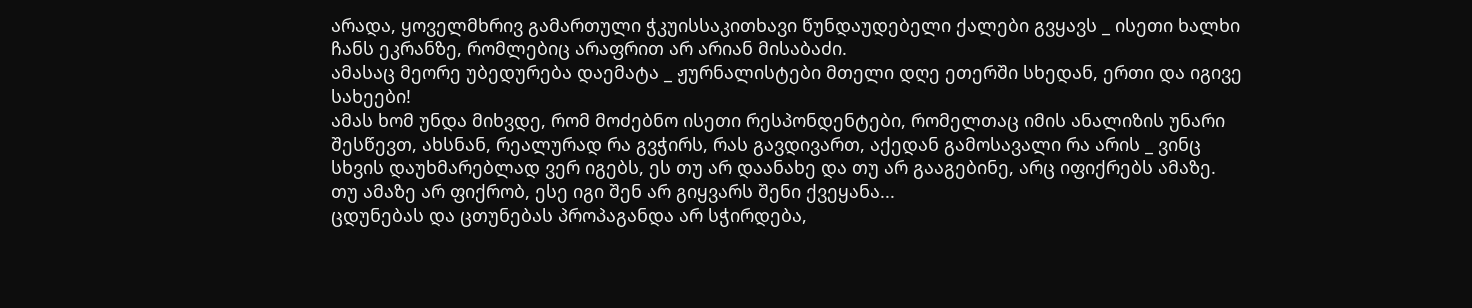არადა, ყოველმხრივ გამართული ჭკუისსაკითხავი წუნდაუდებელი ქალები გვყავს _ ისეთი ხალხი ჩანს ეკრანზე, რომლებიც არაფრით არ არიან მისაბაძი.
ამასაც მეორე უბედურება დაემატა _ ჟურნალისტები მთელი დღე ეთერში სხედან, ერთი და იგივე სახეები!
ამას ხომ უნდა მიხვდე, რომ მოძებნო ისეთი რესპონდენტები, რომელთაც იმის ანალიზის უნარი შესწევთ, ახსნან, რეალურად რა გვჭირს, რას გავდივართ, აქედან გამოსავალი რა არის _ ვინც სხვის დაუხმარებლად ვერ იგებს, ეს თუ არ დაანახე და თუ არ გააგებინე, არც იფიქრებს ამაზე. თუ ამაზე არ ფიქრობ, ესე იგი შენ არ გიყვარს შენი ქვეყანა...
ცდუნებას და ცთუნებას პროპაგანდა არ სჭირდება,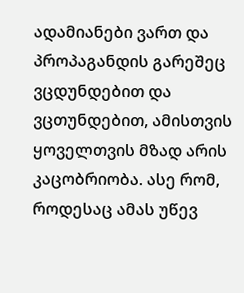ადამიანები ვართ და პროპაგანდის გარეშეც ვცდუნდებით და ვცთუნდებით, ამისთვის ყოველთვის მზად არის კაცობრიობა. ასე რომ, როდესაც ამას უწევ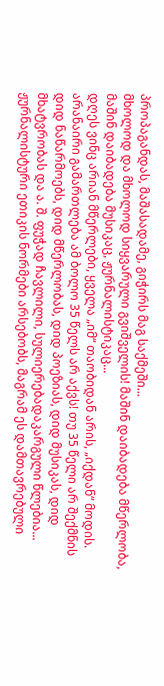პროპაგანდას, მაშასადამე, გიჭირს მაგ საქმეში...
მხოლოდ და მხოლოდ სიყვარული გვიშველის! მაშინ დაიბადება მწერლობა, მაშინ დაიბადება მუსიკაც, ჟურნალისტიკაც...
დღეს ვინც არიან მწერლები, ყველა „იმ“ თაობიდან არის, „იქდან“ მოდის. არანაირი გამართლება ამ ბოლო 35 წელს არ აქვს! თუ 35 წელი არ შექმნის დიდ ნაწარმოებს, დიდ მწერლობას, დიდ პოეზიას, დიდ მუსიკას, დიდ მხატვრობას და ა. შ. ფუჭად ჩავლილი, სულიერებადაკარგული წლებია...
ჟურნალისტური ეთიკის ნორმები არსებობს, მაგრამ ეს დამთავრებული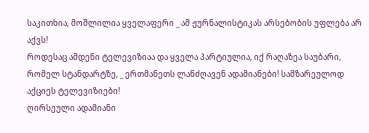საკითხია, მოშლილია ყველაფერი _ ამ ჟურნალისტიკას არსებობის უფლება არ აქვს!
როდესაც ამდენი ტელევიზიაა და ყველა პარტიულია, იქ რაღაზეა საუბარი, რომელ სტანდარტზე, _ ერთმანეთს ლანძღავენ ადამიანები! სამზარეულოდ აქციეს ტელევიზიები!
ღირსეული ადამიანი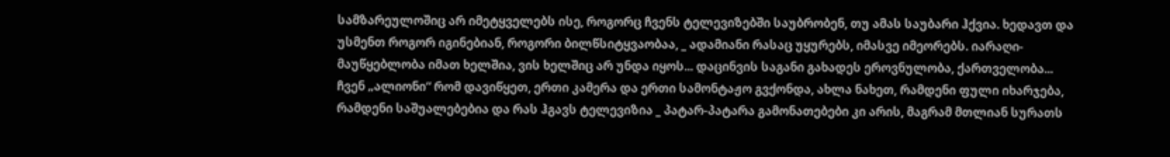სამზარეულოშიც არ იმეტყველებს ისე, როგორც ჩვენს ტელევიზებში საუბრობენ, თუ ამას საუბარი ჰქვია. ხედავთ და უსმენთ როგორ იგინებიან, როგორი ბილწსიტყვაობაა, _ ადამიანი რასაც უყურებს, იმასვე იმეორებს. იარაღი-მაუწყებლობა იმათ ხელშია, ვის ხელშიც არ უნდა იყოს... დაცინვის საგანი გახადეს ეროვნულობა, ქართველობა...
ჩვენ „ალიონი“ რომ დავიწყეთ, ერთი კამერა და ერთი სამონტაჟო გვქონდა, ახლა ნახეთ, რამდენი ფული იხარჯება, რამდენი საშუალებებია და რას ჰგავს ტელევიზია _ პატარ-პატარა გამონათებები კი არის, მაგრამ მთლიან სურათს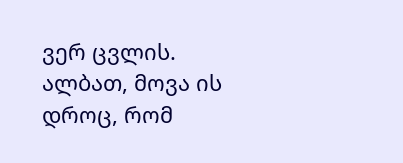ვერ ცვლის. ალბათ, მოვა ის დროც, რომ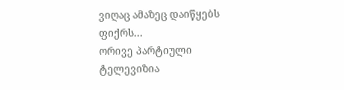ვიღაც ამაზეც დაიწყებს ფიქრს...
ორივე პარტიული ტელევიზია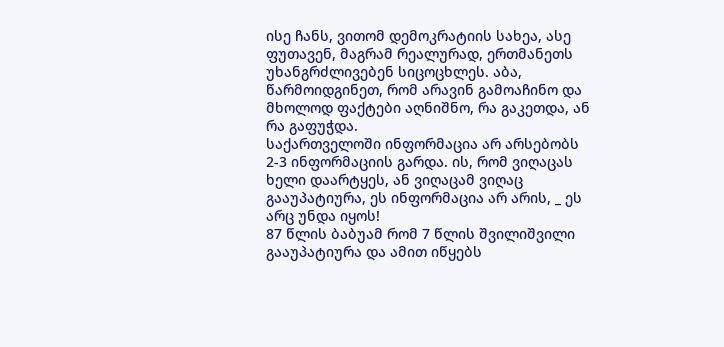ისე ჩანს, ვითომ დემოკრატიის სახეა, ასე ფუთავენ, მაგრამ რეალურად, ერთმანეთს უხანგრძლივებენ სიცოცხლეს. აბა, წარმოიდგინეთ, რომ არავინ გამოაჩინო და მხოლოდ ფაქტები აღნიშნო, რა გაკეთდა, ან რა გაფუჭდა.
საქართველოში ინფორმაცია არ არსებობს 2-3 ინფორმაციის გარდა. ის, რომ ვიღაცას ხელი დაარტყეს, ან ვიღაცამ ვიღაც გააუპატიურა, ეს ინფორმაცია არ არის, _ ეს არც უნდა იყოს!
87 წლის ბაბუამ რომ 7 წლის შვილიშვილი გააუპატიურა და ამით იწყებს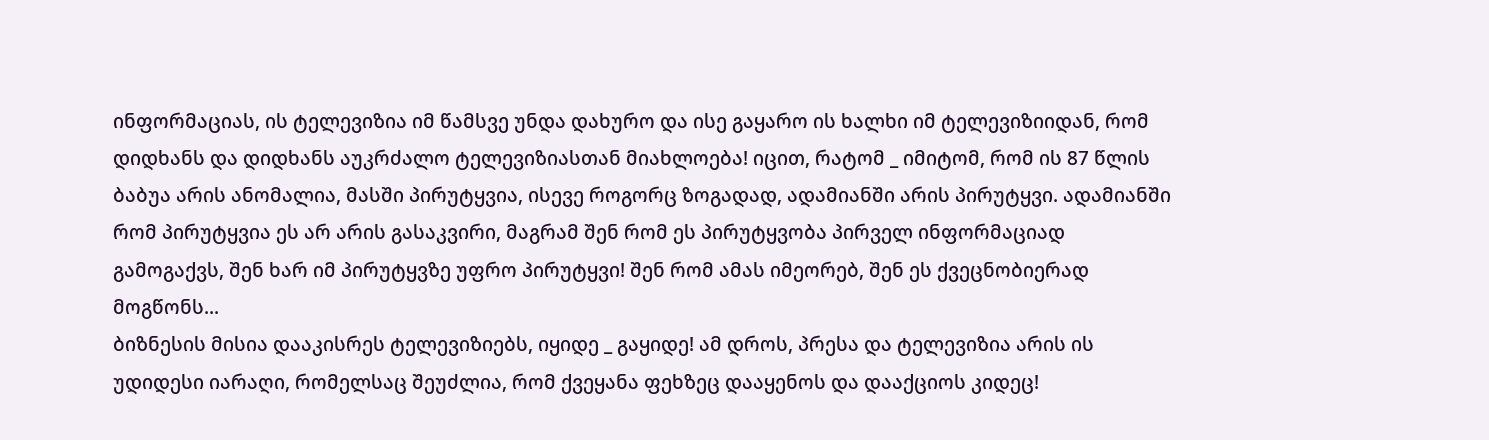ინფორმაციას, ის ტელევიზია იმ წამსვე უნდა დახურო და ისე გაყარო ის ხალხი იმ ტელევიზიიდან, რომ დიდხანს და დიდხანს აუკრძალო ტელევიზიასთან მიახლოება! იცით, რატომ _ იმიტომ, რომ ის 87 წლის ბაბუა არის ანომალია, მასში პირუტყვია, ისევე როგორც ზოგადად, ადამიანში არის პირუტყვი. ადამიანში რომ პირუტყვია ეს არ არის გასაკვირი, მაგრამ შენ რომ ეს პირუტყვობა პირველ ინფორმაციად გამოგაქვს, შენ ხარ იმ პირუტყვზე უფრო პირუტყვი! შენ რომ ამას იმეორებ, შენ ეს ქვეცნობიერად მოგწონს...
ბიზნესის მისია დააკისრეს ტელევიზიებს, იყიდე _ გაყიდე! ამ დროს, პრესა და ტელევიზია არის ის უდიდესი იარაღი, რომელსაც შეუძლია, რომ ქვეყანა ფეხზეც დააყენოს და დააქციოს კიდეც!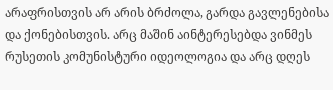არაფრისთვის არ არის ბრძოლა, გარდა გავლენებისა და ქონებისთვის. არც მაშინ აინტერესებდა ვინმეს რუსეთის კომუნისტური იდეოლოგია და არც დღეს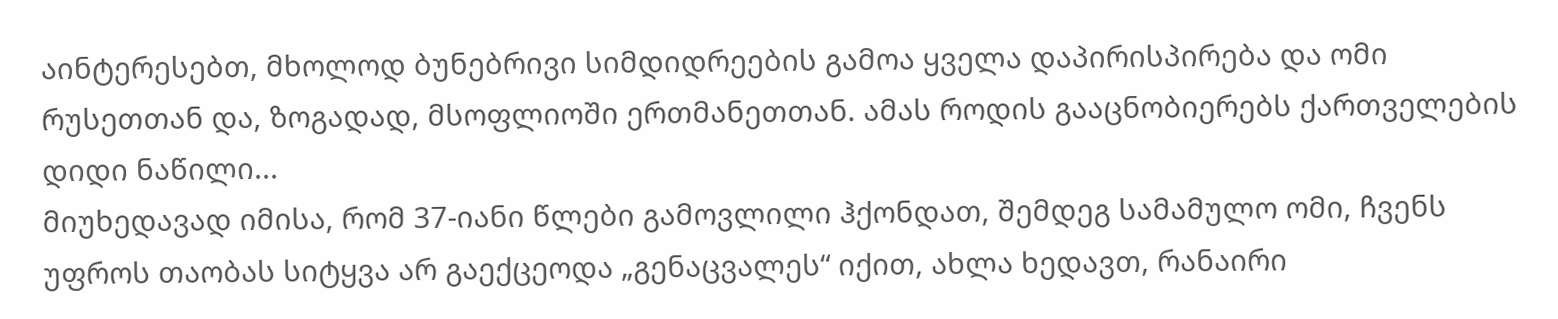აინტერესებთ, მხოლოდ ბუნებრივი სიმდიდრეების გამოა ყველა დაპირისპირება და ომი რუსეთთან და, ზოგადად, მსოფლიოში ერთმანეთთან. ამას როდის გააცნობიერებს ქართველების დიდი ნაწილი...
მიუხედავად იმისა, რომ 37-იანი წლები გამოვლილი ჰქონდათ, შემდეგ სამამულო ომი, ჩვენს უფროს თაობას სიტყვა არ გაექცეოდა „გენაცვალეს“ იქით, ახლა ხედავთ, რანაირი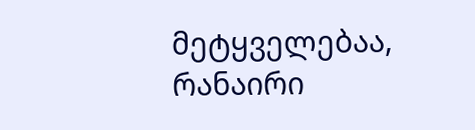მეტყველებაა, რანაირი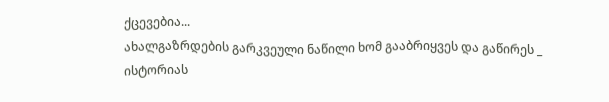ქცევებია...
ახალგაზრდების გარკვეული ნაწილი ხომ გააბრიყვეს და გაწირეს _ ისტორიას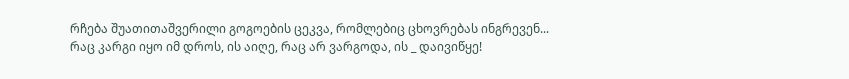რჩება შუათითაშვერილი გოგოების ცეკვა, რომლებიც ცხოვრებას ინგრევენ...
რაც კარგი იყო იმ დროს, ის აიღე, რაც არ ვარგოდა, ის _ დაივიწყე!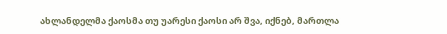ახლანდელმა ქაოსმა თუ უარესი ქაოსი არ შვა, იქნებ, მართლა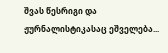შვას წესრიგი და ჟურნალისტიკასაც ეშველება...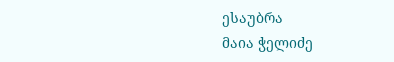ესაუბრა
მაია ჭელიძე